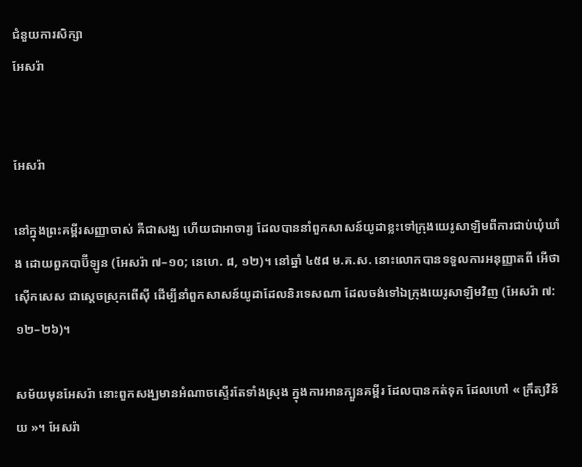ជំនួយការសិក្សា
អែសរ៉ា


អែសរ៉ា

នៅក្នុងព្រះគម្ពីរសញ្ញាចាស់ គឺជាសង្ឃ ហើយជាអាចារ្យ ដែលបាននាំពួកសាសន៍យូដាខ្លះទៅក្រុងយេរូសាឡិមពីការជាប់ឃុំឃាំង ដោយពួកបាប៊ីឡូន (អែសរ៉ា ៧–១០; នេហេ. ៨, ១២)។ នៅឆ្នាំ ៤៥៨ ម.គ.ស. នោះលោកបានទទួលការអនុញ្ញាតពី អើថាស៊ើកសេស ជាស្ដេចស្រុកពើស៊ី ដើម្បីនាំពួកសាសន៍យូដាដែលនិរទេសណា ដែលចង់ទៅឯក្រុងយេរូសាឡិមវិញ (អែសរ៉ា ៧:១២–២៦)។

សម័យមុនអែសរ៉ា នោះពួកសង្ឃមានអំណាចស្ទើរតែទាំងស្រុង ក្នុងការអានក្បួនគម្ពីរ ដែលបានកត់ទុក ដែលហៅ « ក្រឹត្យវិន័យ »។ អែសរ៉ា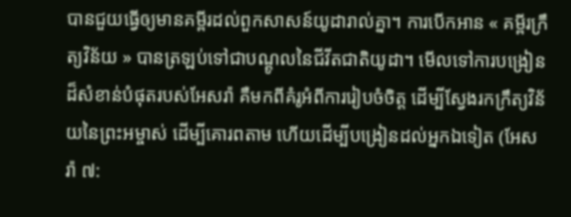បានជួយធ្វើឲ្យមានគម្ពីរដល់ពួកសាសន៍យូដារាល់គ្នា។ ការបើកអាន « គម្ពីរក្រឹត្យវិន័យ » បានត្រឡប់ទៅជាបណ្ដូលនៃជីវីតជាតិយូដា។ មើលទៅការបង្រៀនដ៏សំខាន់បំផុតរបស់អែសរ៉ា គឺមកពីគំរូអំពីការរៀបចំចិត្ត ដើម្បីស្វែងរកក្រឹត្យវិន័យនៃព្រះអម្ចាស់ ដើម្បីគោរពតាម ហើយដើម្បីបង្រៀនដល់អ្នកឯទៀត (អែសរ៉ា ៧: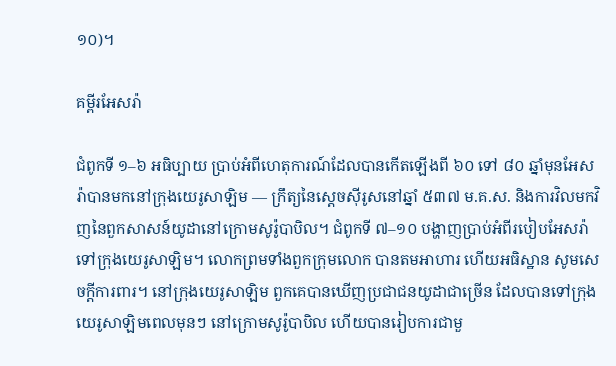១០)។

គម្ពីរអែសរ៉ា

ជំពូកទី ១–៦ អធិប្បាយ ប្រាប់អំពីហេតុការណ៍ដែលបានកើតឡើងពី ៦០ ទៅ ៨០ ឆ្នាំមុនអែសរ៉ាបានមកនៅក្រុងយេរូសាឡិម — ក្រឹត្យនៃស្ដេចស៊ីរូសនៅឆ្នាំ ៥៣៧ ម.គ.ស. និងការវិលមកវិញនៃពួកសាសន៍យូដានៅក្រោមសូរ៉ូបាបិល។ ជំពូកទី ៧–១០ បង្ហាញប្រាប់អំពីរបៀបអែសរ៉ាទៅក្រុងយេរូសាឡិម។ លោកព្រមទាំងពួកក្រុមលោក បានតមអាហារ ហើយអធិស្ឋាន សូមសេចក្ដីការពារ។ នៅក្រុងយេរូសាឡិម ពួកគេបានឃើញប្រជាជនយូដាជាច្រើន ដែលបានទៅក្រុងយេរូសាឡិមពេលមុនៗ នៅក្រោមសូរ៉ូបាបិល ហើយបានរៀបការជាមួ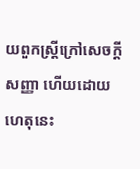យពួកស្ត្រីក្រៅសេចក្ដីសញ្ញា ហើយដោយហេតុនេះ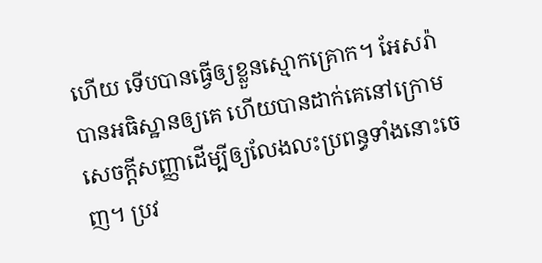ហើយ ទើបបានធ្វើឲ្យខ្លួនស្មោកគ្រោក។ អែសរ៉ាបានអធិស្ឋានឲ្យគេ ហើយបានដាក់គេនៅក្រោមសេចក្ដីសញ្ញាដើម្បីឲ្យលែងលះប្រពន្ធទាំងនោះចេញ។ ប្រវ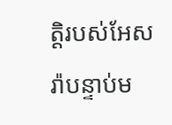ត្តិរបស់អែសរ៉ាបន្ទាប់ម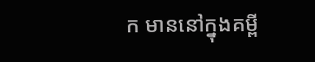ក មាននៅក្នុងគម្ពី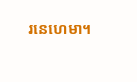រនេហេមា។